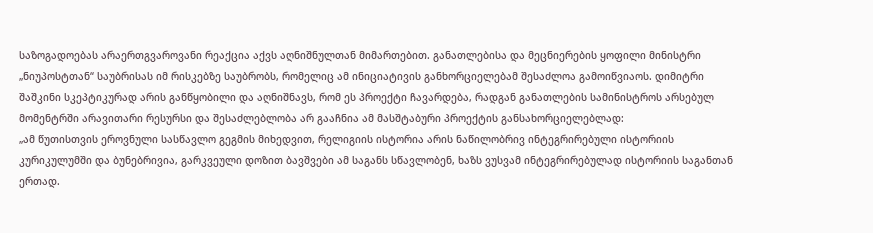საზოგადოებას არაერთგვაროვანი რეაქცია აქვს აღნიშნულთან მიმართებით. განათლებისა და მეცნიერების ყოფილი მინისტრი „ნიუპოსტთან“ საუბრისას იმ რისკებზე საუბრობს, რომელიც ამ ინიციატივის განხორციელებამ შესაძლოა გამოიწვიაოს. დიმიტრი შაშკინი სკეპტიკურად არის განწყობილი და აღნიშნავს, რომ ეს პროექტი ჩავარდება, რადგან განათლების სამინისტროს არსებულ მომენტრში არავითარი რესურსი და შესაძლებლობა არ გააჩნია ამ მასშტაბური პროექტის განსახორციელებლად:
„ამ წუთისთვის ეროვნული სასწავლო გეგმის მიხედვით, რელიგიის ისტორია არის ნაწილობრივ ინტეგრირებული ისტორიის კურიკულუმში და ბუნებრივია, გარკვეული დოზით ბავშვები ამ საგანს სწავლობენ, ხაზს ვუსვამ ინტეგრირებულად ისტორიის საგანთან ერთად.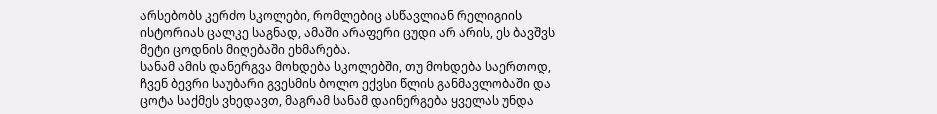არსებობს კერძო სკოლები, რომლებიც ასწავლიან რელიგიის ისტორიას ცალკე საგნად, ამაში არაფერი ცუდი არ არის, ეს ბავშვს მეტი ცოდნის მიღებაში ეხმარება.
სანამ ამის დანერგვა მოხდება სკოლებში, თუ მოხდება საერთოდ, ჩვენ ბევრი საუბარი გვესმის ბოლო ექვსი წლის განმავლობაში და ცოტა საქმეს ვხედავთ, მაგრამ სანამ დაინერგება ყველას უნდა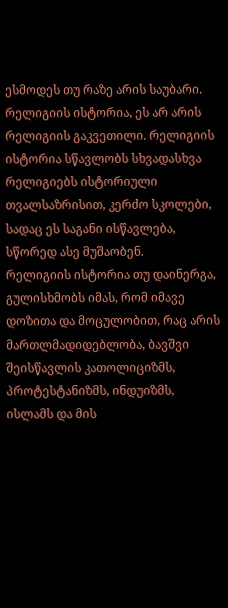ესმოდეს თუ რაზე არის საუბარი.
რელიგიის ისტორია, ეს არ არის რელიგიის გაკვეთილი. რელიგიის ისტორია სწავლობს სხვადასხვა რელიგიებს ისტორიული თვალსაზრისით, კერძო სკოლები, სადაც ეს საგანი ისწავლება, სწორედ ასე მუშაობენ.
რელიგიის ისტორია თუ დაინერგა, გულისხმობს იმას, რომ იმავე დოზითა და მოცულობით, რაც არის მართლმადიდებლობა, ბავშვი შეისწავლის კათოლიციზმს, პროტესტანიზმს, ინდუიზმს, ისლამს და მის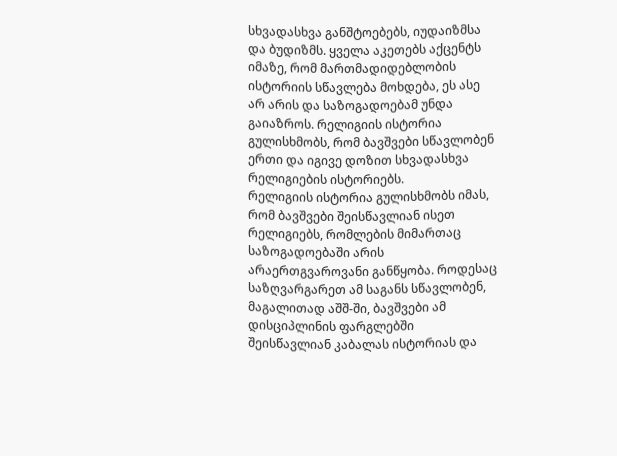სხვადასხვა განშტოებებს, იუდაიზმსა და ბუდიზმს. ყველა აკეთებს აქცენტს იმაზე, რომ მართმადიდებლობის ისტორიის სწავლება მოხდება, ეს ასე არ არის და საზოგადოებამ უნდა გაიაზროს. რელიგიის ისტორია გულისხმობს, რომ ბავშვები სწავლობენ ერთი და იგივე დოზით სხვადასხვა რელიგიების ისტორიებს.
რელიგიის ისტორია გულისხმობს იმას, რომ ბავშვები შეისწავლიან ისეთ რელიგიებს, რომლების მიმართაც საზოგადოებაში არის არაერთგვაროვანი განწყობა. როდესაც საზღვარგარეთ ამ საგანს სწავლობენ, მაგალითად აშშ-ში, ბავშვები ამ დისციპლინის ფარგლებში შეისწავლიან კაბალას ისტორიას და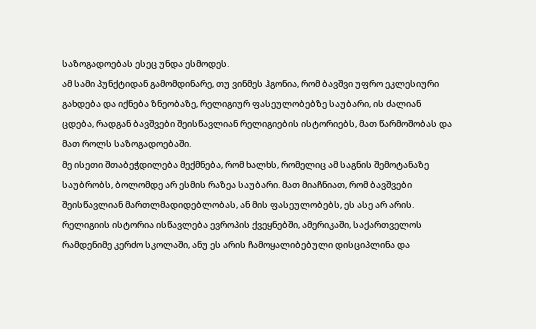საზოგადოებას ესეც უნდა ესმოდეს.
ამ სამი პუნქტიდან გამომდინარე, თუ ვინმეს ჰგონია, რომ ბავშვი უფრო ეკლესიური გახდება და იქნება ზნეობაზე, რელიგიურ ფასეულობებზე საუბარი, ის ძალიან ცდება, რადგან ბავშვები შეისწავლიან რელიგიების ისტორიებს, მათ წარმოშობას და მათ როლს საზოგადოებაში.
მე ისეთი შთაბეჭდილება მექმნება, რომ ხალხს, რომელიც ამ საგნის შემოტანაზე საუბრობს, ბოლომდე არ ესმის რაზეა საუბარი. მათ მიაჩნიათ, რომ ბავშვები შეისწავლიან მართლმადიდებლობას, ან მის ფასეულობებს, ეს ასე არ არის. რელიგიის ისტორია ისწავლება ევროპის ქვეყნებში, ამერიკაში, საქართველოს რამდენიმე კერძო სკოლაში, ანუ ეს არის ჩამოყალიბებული დისციპლინა და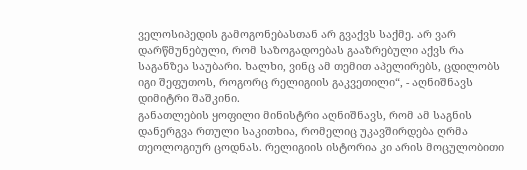ველოსიპედის გამოგონებასთან არ გვაქვს საქმე. არ ვარ დარწმუნებული, რომ საზოგადოებას გააზრებული აქვს რა საგანზეა საუბარი. ხალხი, ვინც ამ თემით აპელირებს, ცდილობს იგი შეფუთოს, როგორც რელიგიის გაკვეთილი“, - აღნიშნავს დიმიტრი შაშკინი.
განათლების ყოფილი მინისტრი აღნიშნავს, რომ ამ საგნის დანერგვა რთული საკითხია, რომელიც უკავშირდება ღრმა თეოლოგიურ ცოდნას. რელიგიის ისტორია კი არის მოცულობითი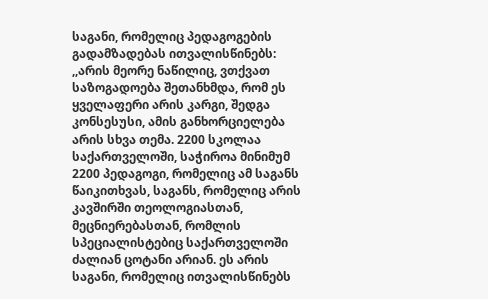საგანი, რომელიც პედაგოგების გადამზადებას ითვალისწინებს:
,,არის მეორე ნაწილიც, ვთქვათ საზოგადოება შეთანხმდა, რომ ეს ყველაფერი არის კარგი, შედგა კონსესუსი, ამის განხორციელება არის სხვა თემა. 2200 სკოლაა საქართველოში, საჭიროა მინიმუმ 2200 პედაგოგი, რომელიც ამ საგანს წაიკითხვას, საგანს, რომელიც არის კავშირში თეოლოგიასთან, მეცნიერებასთან, რომლის სპეციალისტებიც საქართველოში ძალიან ცოტანი არიან. ეს არის საგანი, რომელიც ითვალისწინებს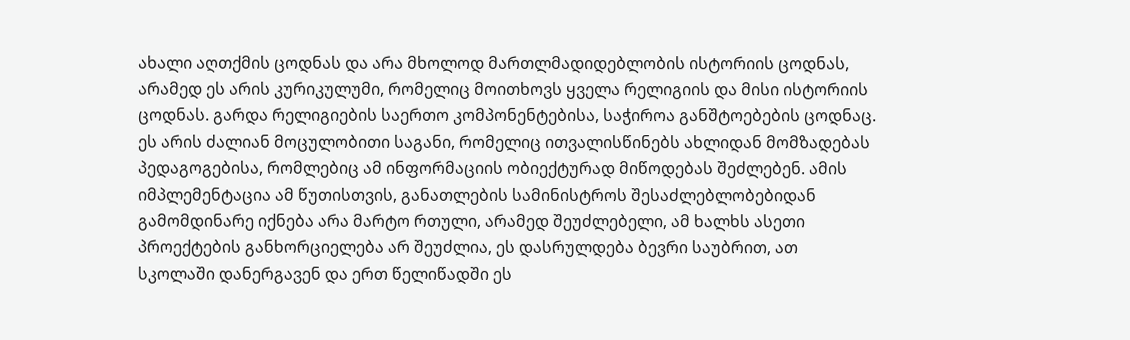ახალი აღთქმის ცოდნას და არა მხოლოდ მართლმადიდებლობის ისტორიის ცოდნას, არამედ ეს არის კურიკულუმი, რომელიც მოითხოვს ყველა რელიგიის და მისი ისტორიის ცოდნას. გარდა რელიგიების საერთო კომპონენტებისა, საჭიროა განშტოებების ცოდნაც. ეს არის ძალიან მოცულობითი საგანი, რომელიც ითვალისწინებს ახლიდან მომზადებას პედაგოგებისა, რომლებიც ამ ინფორმაციის ობიექტურად მიწოდებას შეძლებენ. ამის იმპლემენტაცია ამ წუთისთვის, განათლების სამინისტროს შესაძლებლობებიდან გამომდინარე იქნება არა მარტო რთული, არამედ შეუძლებელი, ამ ხალხს ასეთი პროექტების განხორციელება არ შეუძლია, ეს დასრულდება ბევრი საუბრით, ათ სკოლაში დანერგავენ და ერთ წელიწადში ეს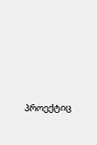პროექტიც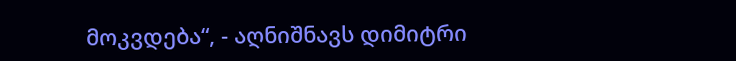მოკვდება“, - აღნიშნავს დიმიტრი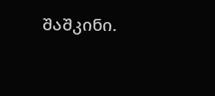შაშკინი.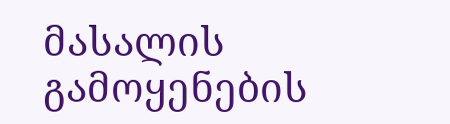მასალის გამოყენების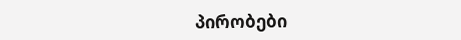პირობები